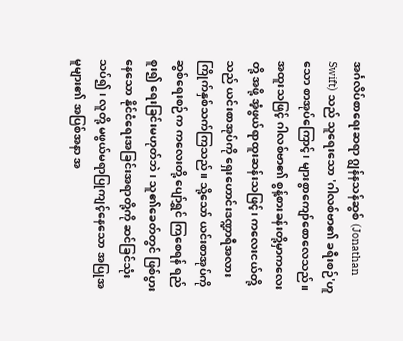အင်္ဂလိပ်စာရေးဆရာ ဂျွန်နသန်ဆွစ် (Jonathan Swift) သည် သူရေးသော 'ဂါလစ်ဗာ၏ ခရီးစဉ်'ဟူသော စာအုပ်ကြောင့်၊ များစွာကျော်စောလေသည်။ အထူးသဖြင့် ဂါလစ်ဗာ၏ စွန့်စားခန်းတို့မှာကလေးတို့ အဖို့ အံ့ဖွယ်ရာထူးဆန်းသဖြင့်၊ ကလေးငယ်တို့သည် ယင်းစာအုပ်ကို ရှေးဟောင်းဒဏ္ဍာရီအလား ကြိုက်နှစ်သက်ကြသည်။ သို့သော် ယင်းစာအုပ်ကို ဆွစ်ရေးစဉ်က ကလေးတို့ ပျော်ရွှင် ကြစေရန် ရည်စူး၍ ရေးခြင်းမဟုတ်ဘဲ၊ သူ၏ခေတ်တွင် ဖြစ်ပွားနေသော နိုင်ငံရေးအခြင်းအရာတို့ကို ဆင်ခြင်သုံးသပ်၍၊ လူတို့ မဖွယ်မရာပြုကျင့်နေသော အပြုအမူများ၏ အပြစ်အနာ အ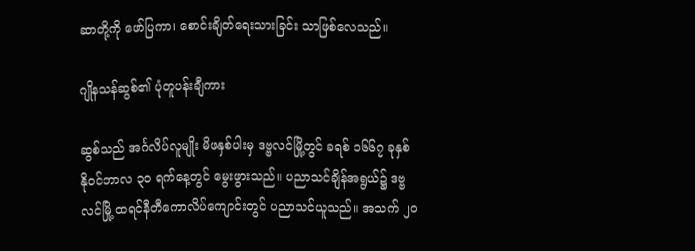ဆာတို့ကို ဖော်ပြကာ၊ စောင်းချိတ်ရေးသားခြင်း သာဖြစ်လေသည်။

ဂျိုနသန်ဆွစ်၏ ပုံတူပန်းချီကား

ဆွစ်သည် အင်္ဂလိပ်လူမျိုး မိဖနှစ်ပါးမှ ဒဗ္ဗလင်မြို့တွင် ခရစ် ၁၆၆၇ ခုနှစ် နိုဝင်ဘာလ ၃ဝ ရက်နေ့တွင် မွေးဖွားသည်။ ပညာသင်ချိန်အရွယ်၌ ဒဗ္ဗလင်မြို့ ထရင်နီတီကောလိပ်ကျောင်းတွင် ပညာသင်ယူသည်။ အသက် ၂ဝ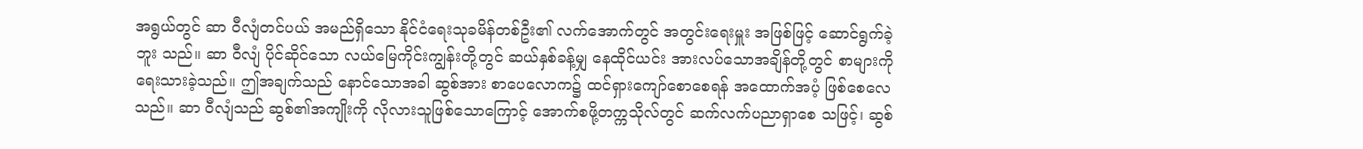အရွယ်တွင် ဆာ ဝီလျံတင်ပယ် အမည်ရှိသော နိုင်ငံရေးသုခမိန်တစ်ဦး၏ လက်အောက်တွင် အတွင်းရေးမှူး အဖြစ်ဖြင့် ဆောင်ရွက်ခဲ့ဘူး သည်။ ဆာ ဝီလျံ ပိုင်ဆိုင်သော လယ်မြေကိုင်းကျွန်းတို့တွင် ဆယ်နှစ်ခန့်မျှ နေထိုင်ယင်း အားလပ်သောအချိန်တို့တွင် စာများကို ရေးသားခဲ့သည်။ ဤအချက်သည် နောင်သောအခါ ဆွစ်အား စာပေလောက၌ ထင်ရှားကျော်စောစေရန် အထောက်အပံ့ ဖြစ်စေလေသည်။ ဆာ ဝီလျံသည် ဆွစ်၏အကျိုးကို လိုလားသူဖြစ်သောကြောင့် အောက်စဖို့တက္ကသိုလ်တွင် ဆက်လက်ပညာရှာစေ သဖြင့်၊ ဆွစ်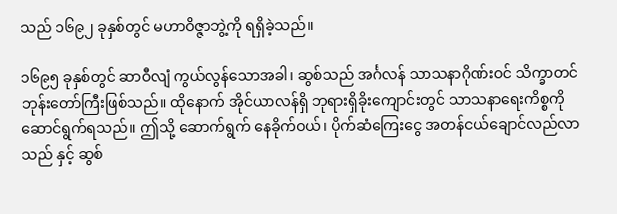သည် ၁၆၉၂ ခုနှစ်တွင် မဟာဝိဇ္ဇာဘွဲ့ကို ရရှိခဲ့သည်။

၁၆၉၅ ခုနှစ်တွင် ဆာဝီလျံ ကွယ်လွန်သောအခါ၊ ဆွစ်သည် အင်္ဂလန် သာသနာဂိုဏ်းဝင် သိက္ခာတင် ဘုန်းတော်ကြီးဖြစ်သည်။ ထိုနောက် အိုင်ယာလန်ရှိ ဘုရားရှိခိုးကျောင်းတွင် သာသနာရေးကိစ္စကို ဆောင်ရွက်ရသည်။ ဤသို့ ဆောက်ရွက် နေခိုက်ဝယ်၊ ပိုက်ဆံကြေးငွေ အတန်ငယ်ချောင်လည်လာသည် နှင့် ဆွစ်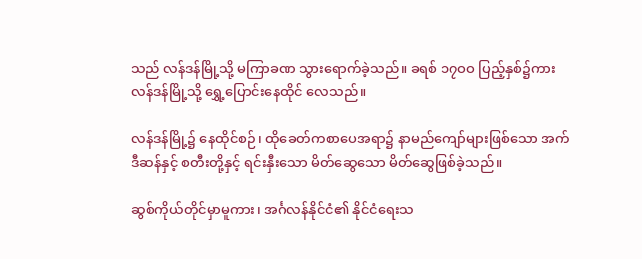သည် လန်ဒန်မြို့သို့ မကြာခဏ သွားရောက်ခဲ့သည်။ ခရစ် ၁၇ဝဝ ပြည့်နှစ်၌ကား လန်ဒန်မြို့သို့ ရွှေ့ပြောင်းနေထိုင် လေသည်။

လန်ဒန်မြို့၌ နေထိုင်စဉ်၊ ထိုခေတ်ကစာပေအရာ၌ နာမည်ကျော်များဖြစ်သော အက်ဒီဆန်နှင့် စတီးတို့နှင့် ရင်းနှီးသော မိတ်ဆွေသော မိတ်ဆွေဖြစ်ခဲ့သည်။

ဆွစ်ကိုယ်တိုင်မှာမူကား၊ အင်္ဂလန်နိုင်ငံ၏ နိုင်ငံရေးသ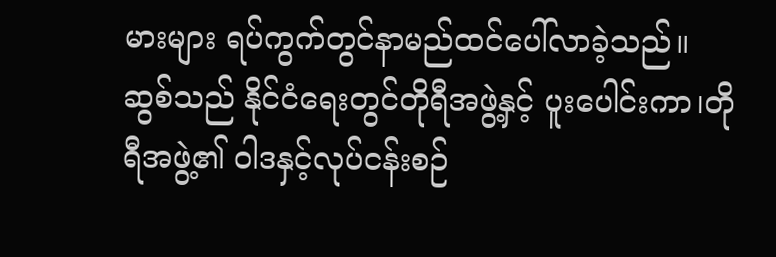မားများ ရပ်ကွက်တွင်နာမည်ထင်ပေါ်လာခဲ့သည်။ ဆွစ်သည် နိုင်ငံရေးတွင်တိုရီအဖွဲ့နှင့် ပူးပေါင်းကာ၊တိုရီအဖွဲ့၏ ဝါဒနှင့်လုပ်ငန်းစဉ်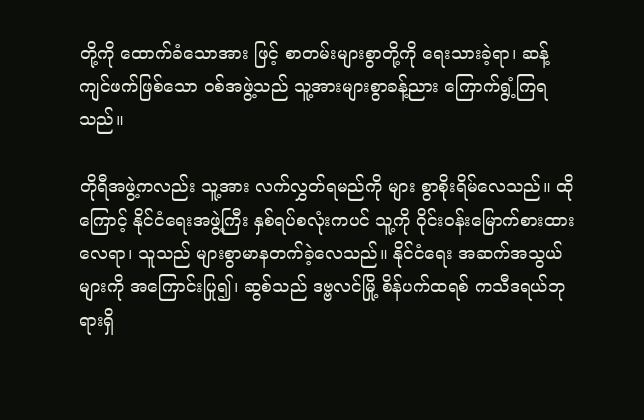တို့ကို ထောက်ခံသောအား ဖြင့် စာတမ်းများစွာတို့ကို ရေးသားခဲ့ရာ၊ ဆန့်ကျင်ဖက်ဖြစ်သော ဝစ်အဖွဲ့သည် သူ့အားများစွာခန့်ညား ကြောက်ရွံ့ကြရသည်။

တိုရီအဖွဲ့ကလည်း သူ့အား လက်လွှတ်ရမည်ကို များ စွာစိုးရိမ်လေသည်။ ထိုကြောင့် နိုင်ငံရေးအဖွဲ့ကြီး နှစ်ရပ်စလုံးကပင် သူ့ကို ဝိုင်းဝန်းမြောက်စားထားလေရာ၊ သူသည် များစွာမာနတက်ခဲ့လေသည်။ နိုင်ငံရေး အဆက်အသွယ်များကို အကြောင်းပြု၍၊ ဆွစ်သည် ဒဗ္ဗလင်မြို့ စိန်ပက်ထရစ် ကသီဒရယ်ဘုရားရှိ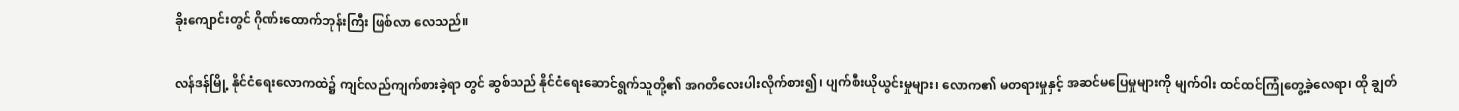ခိုးကျောင်းတွင် ဂိုဏ်းထောက်ဘုန်းကြီး ဖြစ်လာ လေသည်။

လန်ဒန်မြို့ နိုင်ငံရေးလောကထဲ၌ ကျင်လည်ကျက်စားခဲ့ရာ တွင် ဆွစ်သည် နိုင်ငံရေးဆောင်ရွက်သူတို့၏ အဂတိလေးပါးလိုက်စား၍၊ ပျက်စီးယိုယွင်းမှုများ၊ လောက၏ မတရားမှုနှင့် အဆင်မပြေမှုများကို မျက်ဝါး ထင်ထင်ကြုံတွေ့ခဲ့လေရာ၊ ထို ချွတ်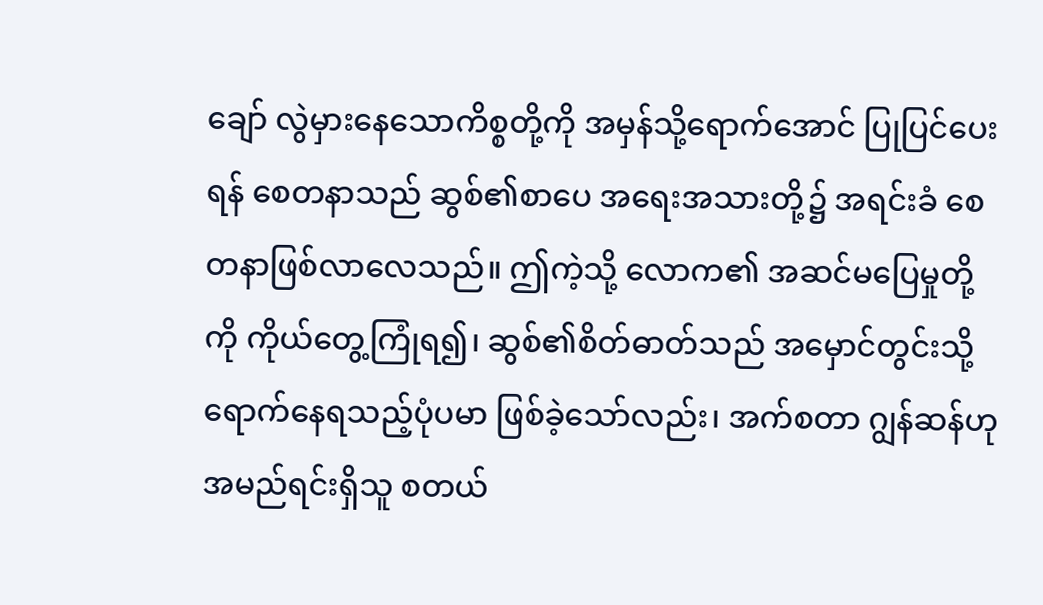ချော် လွဲမှားနေသောကိစ္စတို့ကို အမှန်သို့ရောက်အောင် ပြုပြင်ပေးရန် စေတနာသည် ဆွစ်၏စာပေ အရေးအသားတို့၌ အရင်းခံ စေတနာဖြစ်လာလေသည်။ ဤကဲ့သို့ လောက၏ အဆင်မပြေမှုတို့ကို ကိုယ်တွေ့ကြုံရ၍၊ ဆွစ်၏စိတ်ဓာတ်သည် အမှောင်တွင်းသို့ ရောက်နေရသည့်ပုံပမာ ဖြစ်ခဲ့သော်လည်း၊ အက်စတာ ဂျွန်ဆန်ဟု အမည်ရင်းရှိသူ စတယ်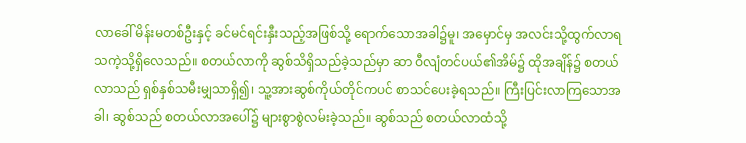လာခေါ် မိန်းမတစ်ဦးနှင့် ခင်မင်ရင်းနှီးသည့်အဖြစ်သို့ ရောက်သောအခါ၌မူ၊ အမှောင်မှ အလင်းသို့ထွက်လာရသကဲ့သို့ရှိလေသည်။ စတယ်လာကို ဆွစ်သိရှိသည်ခဲ့သည်မှာ ဆာ ဝီလျံတင်ပယ်၏အိမ်၌ ထိုအချိန်၌ စတယ်လာသည် ရှစ်နှစ်သမီးမျှသာရှိ၍၊ သူ့အားဆွစ်ကိုယ်တိုင်ကပင် စာသင်ပေးခဲ့ရသည်။ ကြီးပြင်းလာကြသောအခါ၊ ဆွစ်သည် စတယ်လာအပေါ်၌ များစွာစွဲလမ်းခဲ့သည်။ ဆွစ်သည် စတယ်လာထံသို့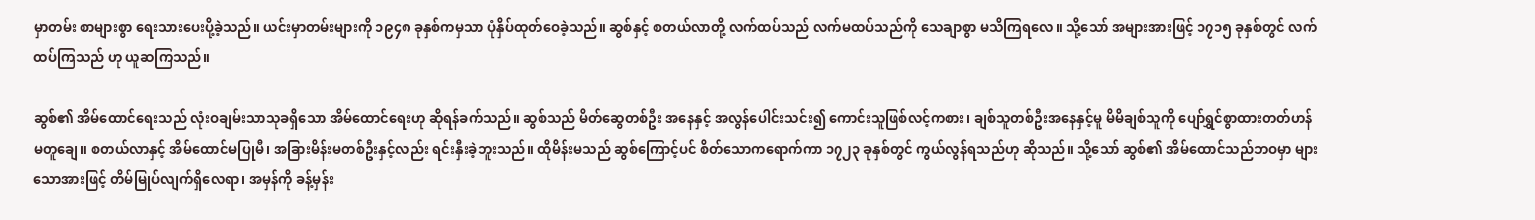မှာတမ်း စာများစွာ ရေးသားပေးပို့ခဲ့သည်။ ယင်းမှာတမ်းများကို ၁၉၄၈ ခုနှစ်ကမှသာ ပုံနှိပ်ထုတ်ဝေခဲ့သည်။ ဆွစ်နှင့် စတယ်လာတို့ လက်ထပ်သည် လက်မထပ်သည်ကို သေချာစွာ မသိကြရလေ။ သို့သော် အများအားဖြင့် ၁၇၁၅ ခုနှစ်တွင် လက်ထပ်ကြသည် ဟု ယူဆကြသည်။

ဆွစ်၏ အိမ်ထောင်ရေးသည် လုံးဝချမ်းသာသုခရှိသော အိမ်ထောင်ရေးဟု ဆိုရန်ခက်သည်။ ဆွစ်သည် မိတ်ဆွေတစ်ဦး အနေနှင့် အလွန်ပေါင်းသင်း၍ ကောင်းသူဖြစ်လင့်ကစား၊ ချစ်သူတစ်ဦးအနေနှင့်မူ မိမိချစ်သူကို ပျော်ရွှင်စွာထားတတ်ဟန် မတူချေ။ စတယ်လာနှင့် အိမ်ထောင်မပြုမီ၊ အခြားမိန်းမတစ်ဦးနှင့်လည်း ရင်းနှီးခဲ့ဘူးသည်။ ထိုမိန်းမသည် ဆွစ်ကြောင့်ပင် စိတ်သောကရောက်ကာ ၁၇၂၃ ခုနှစ်တွင် ကွယ်လွန်ရသည်ဟု ဆိုသည်။ သို့သော် ဆွစ်၏ အိမ်ထောင်သည်ဘဝမှာ များသောအားဖြင့် တိမ်မြုပ်လျက်ရှိလေရာ၊ အမှန်ကို ခန့်မှန်း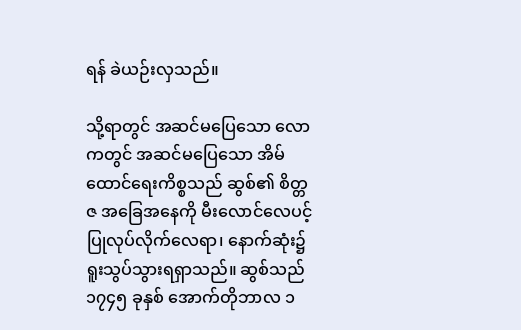ရန် ခဲယဉ်းလှသည်။

သို့ရာတွင် အဆင်မပြေသော လောကတွင် အဆင်မပြေသော အိမ်ထောင်ရေးကိစ္စသည် ဆွစ်၏ စိတ္တဇ အခြေအနေကို မီးလောင်လေပင့်ပြုလုပ်လိုက်လေရာ၊ နောက်ဆုံး၌ ရူးသွပ်သွားရရှာသည်။ ဆွစ်သည် ၁၇၄၅ ခုနှစ် အောက်တိုဘာလ ၁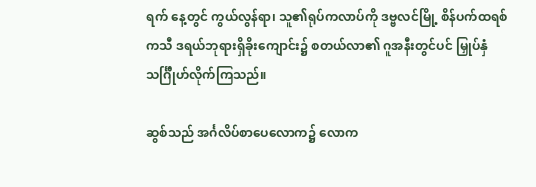ရက် နေ့တွင် ကွယ်လွန်ရာ၊ သူ၏ရုပ်ကလာပ်ကို ဒဗ္ဗလင်မြို့ စိန်ပက်ထရစ် ကသီ ဒရယ်ဘုရားရှိခိုးကျောင်း၌ စတယ်လာ၏ ဂူအနီးတွင်ပင် မြှုပ်နှံသင်္ဂြီုဟ်လိုက်ကြသည်။

ဆွစ်သည် အင်္ဂလိပ်စာပေလောက၌ လောက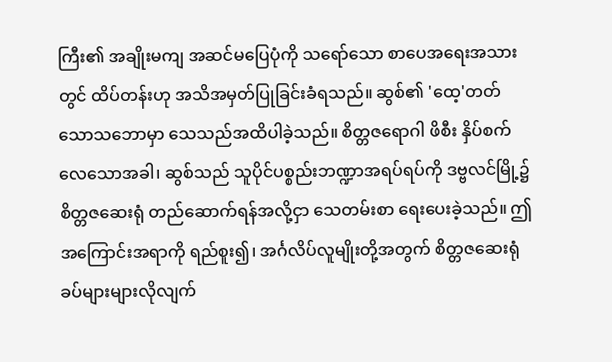ကြီး၏ အချိုးမကျ အဆင်မပြေပုံကို သရော်သော စာပေအရေးအသားတွင် ထိပ်တန်းဟု အသိအမှတ်ပြုခြင်းခံရသည်။ ဆွစ်၏ 'ထေ့'တတ်သောသဘောမှာ သေသည်အထိပါခဲ့သည်။ စိတ္တဇရောဂါ ဖိစီး နှိပ်စက်လေသောအခါ၊ ဆွစ်သည် သူပိုင်ပစ္စည်းဘဏ္ဍာအရပ်ရပ်ကို ဒဗ္ဗလင်မြို့၌ စိတ္တဇဆေးရုံ တည်ဆောက်ရန်အလို့ငှာ သေတမ်းစာ ရေးပေးခဲ့သည်။ ဤအကြောင်းအရာကို ရည်စူး၍၊ အင်္ဂလိပ်လူမျိုးတို့အတွက် စိတ္တဇဆေးရုံ ခပ်များများလိုလျက်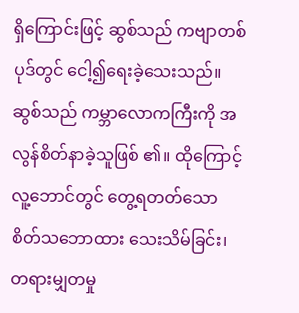ရှိကြောင်းဖြင့် ဆွစ်သည် ကဗျာတစ်ပုဒ်တွင် ငေါ့၍ရေးခဲ့သေးသည်။ ဆွစ်သည် ကမ္ဘာလောကကြီးကို အလွန်စိတ်နာခဲ့သူဖြစ် ၏။ ထိုကြောင့် လူ့ဘောင်တွင် တွေ့ရတတ်သော စိတ်သဘောထား သေးသိမ်ခြင်း၊ တရားမျှတမှု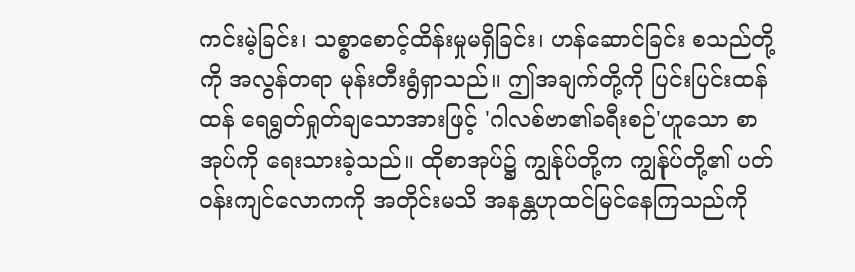ကင်းမဲ့ခြင်း၊ သစ္စာစောင့်ထိန်းမှုမရှိခြင်း၊ ဟန်ဆောင်ခြင်း စသည်တို့ကို အလွန်တရာ မုန်းတီးရွံရှာသည်။ ဤအချက်တို့ကို ပြင်းပြင်းထန်ထန် ရေရွတ်ရှုတ်ချသောအားဖြင့် 'ဂါလစ်ဗာ၏ခရီးစဉ်'ဟူသော စာအုပ်ကို ရေးသားခဲ့သည်။ ထိုစာအုပ်၌ ကျွန်ုပ်တို့က ကျွန်ုပ်တို့၏ ပတ်ဝန်းကျင်လောကကို အတိုင်းမသိ အနန္တဟုထင်မြင်နေကြသည်ကို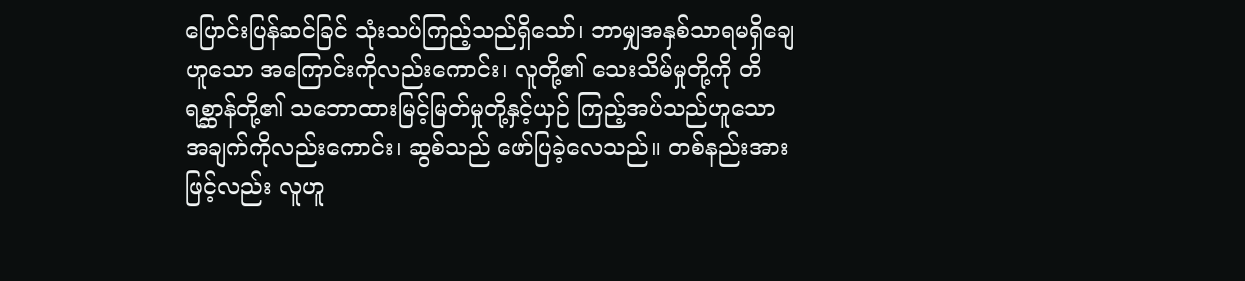ပြောင်းပြန်ဆင်ခြင် သုံးသပ်ကြည့်သည်ရှိသော်၊ ဘာမျှအနှစ်သာရမရှိချေဟူသော အကြောင်းကိုလည်းကောင်း၊ လူတို့၏ သေးသိမ်မှုတို့ကို တိရစ္ဆာန်တို့၏ သဘောထားမြင့်မြတ်မှုတို့နှင့်ယှဉ် ကြည့်အပ်သည်ဟူသော အချက်ကိုလည်းကောင်း၊ ဆွစ်သည် ဖော်ပြခဲ့လေသည်။ တစ်နည်းအားဖြင့်လည်း လူဟူ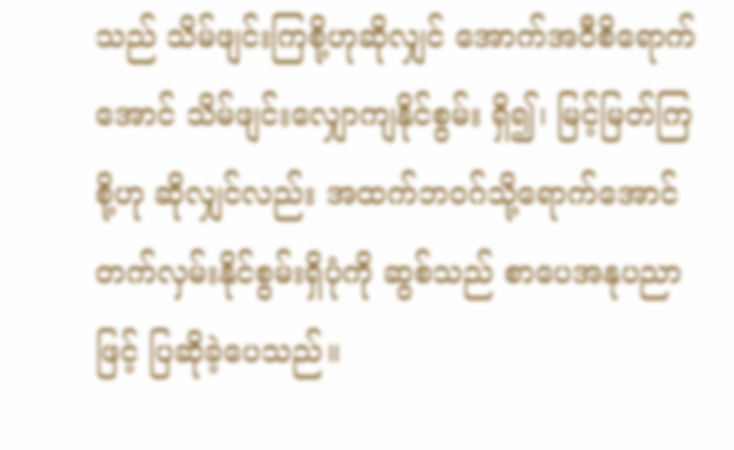သည် သိမ်ဖျင်းကြစို့ဟုဆိုလျှင် အောက်အဝီစိရောက်အောင် သိမ်ဖျင်းလျှောကျနိုင်စွမ်း ရှိ၍၊ မြင့်မြတ်ကြစို့ဟု ဆိုလျှင်လည်း အထက်ဘဝဂ်သို့ရောက်အောင် တက်လှမ်းနိုင်စွမ်းရှိပုံကို ဆွစ်သည် စာပေအနုပညာဖြင့် ပြဆိုခဲ့ပေသည်။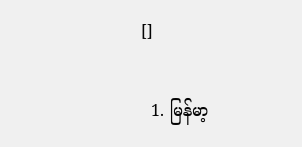[]

  1. မြန်မာ့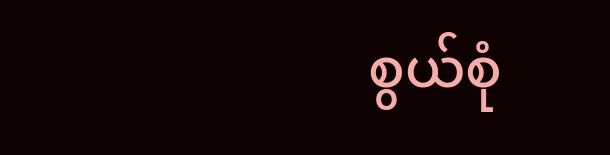စွယ်စုံ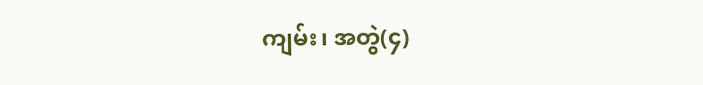ကျမ်း၊ အတွဲ(၄)